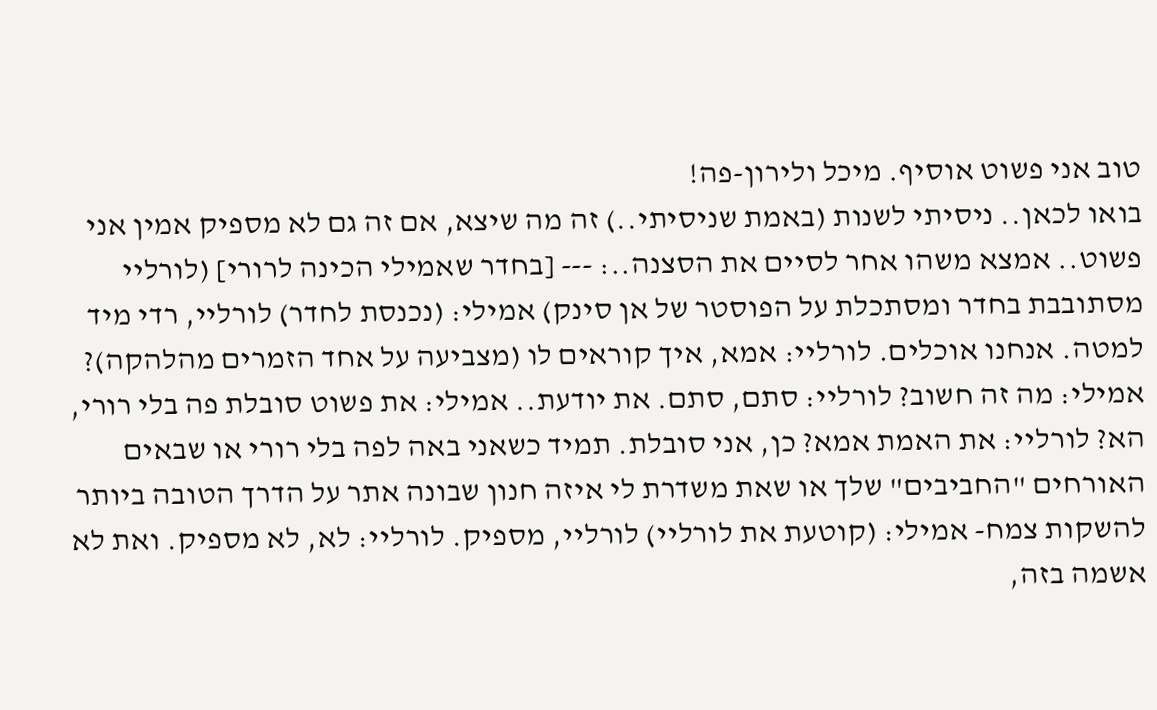טוב אני פשוט אוסיף. מיכל ולירון-פה!
בואו לכאן.. ניסיתי לשנות (באמת שניסיתי..) זה מה שיצא, אם זה גם לא מספיק אמין אני פשוט.. אמצא משהו אחר לסיים את הסצנה..: --- [בחדר שאמילי הכינה לרורי] (לורליי מסתובבת בחדר ומסתכלת על הפוסטר של אן סינק) אמילי: (נכנסת לחדר) לורליי, רדי מיד למטה. אנחנו אוכלים. לורליי: אמא, איך קוראים לו (מצביעה על אחד הזמרים מהלהקה)? אמילי: מה זה חשוב? לורליי: סתם, סתם. את יודעת.. אמילי: את פשוט סובלת פה בלי רורי, הא? לורליי: את האמת אמא? כן, אני סובלת. תמיד כשאני באה לפה בלי רורי או שבאים האורחים "החביבים" שלך או שאת משדרת לי איזה חנון שבונה אתר על הדרך הטובה ביותר להשקות צמח- אמילי: (קוטעת את לורליי) לורליי, מספיק. לורליי: לא, לא מספיק. ואת לא אשמה בזה,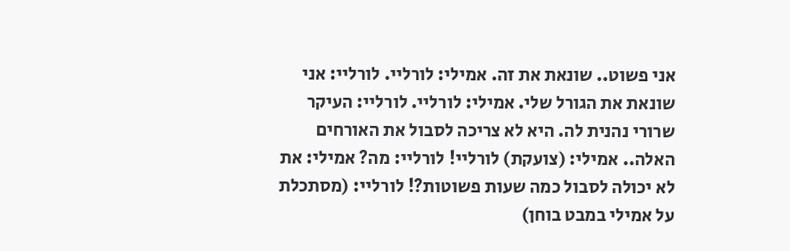אני פשוט.. שונאת את זה. אמילי: לורליי. לורליי: אני שונאת את הגורל שלי. אמילי: לורליי. לורליי: העיקר שרורי נהנית לה. היא לא צריכה לסבול את האורחים האלה.. אמילי: (צועקת) לורליי! לורליי: מה? אמילי: את לא יכולה לסבול כמה שעות פשוטות?! לורליי: (מסתכלת על אמילי במבט בוחן)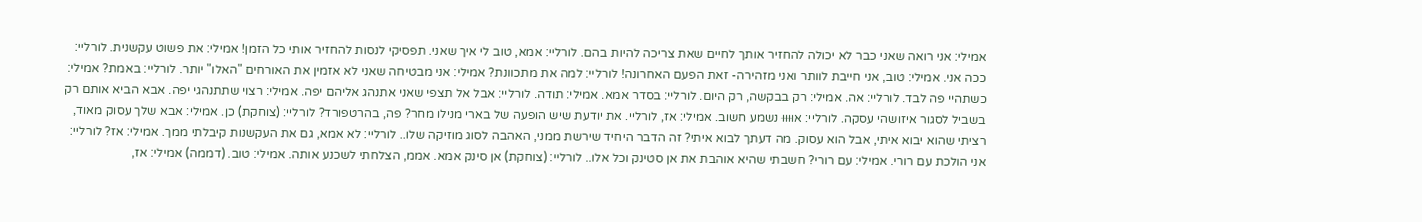אמילי: אני רואה שאני כבר לא יכולה להחזיר אותך לחיים שאת צריכה להיות בהם. לורליי: אמא, טוב לי איך שאני. תפסיקי לנסות להחזיר אותי כל הזמן! אמילי: את פשוט עקשנית. לורליי: ככה אני. אמילי: טוב, אני חייבת לוותר ואני מזהירה- זאת הפעם האחרונה! לורליי: למה את מתכוונת? אמילי: אני מבטיחה שאני לא אזמין את האורחים "האלו" יותר. לורליי: באמת? אמילי: כשתהיי פה לבד. לורליי: אה. אמילי: רק בבקשה, רק היום. לורליי: בסדר אמא. אמילי: תודה. לורליי: אבל אל תצפי שאני אתנהג אליהם יפה. אמילי: רצוי שתתנהגי יפה. אבא הביא אותם רק בשביל לסגור איזושהי עסקה. לורליי: אוּוּוּוּ נשמע חשוב. אמילי: אז, לורליי. את יודעת שיש הופעה של בארי מנילו מחר? פה, בהרטפורד? לורליי: (צוחקת) כן. אמילי: אבא שלך עסוק מאוד, רציתי שהוא יבוא איתי, אבל הוא עסוק. מה דעתך לבוא איתי? זה הדבר היחיד שירשת ממני, האהבה לסוג מוזיקה שלו.. לורליי: לא אמא, גם את העקשנות קיבלתי ממך. אמילי: אז? לורליי: אני הולכת עם רורי. אמילי: עם רורי? חשבתי שהיא אוהבת את אן סטינק וכל אלו.. לורליי: (צוחקת) אן סינק אמא. אממ, הצלחתי לשכנע אותה. אמילי: טוב. (דממה) אמילי: אז,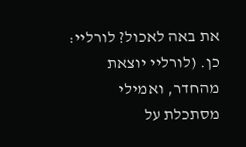את באה לאכול? לורליי: כן. (לורליי יוצאת מהחדר, ואמילי מסתכלת על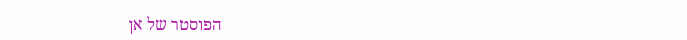הפוסטר של אן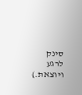סינק לרגע ויוצאת.)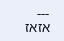---
אזאז